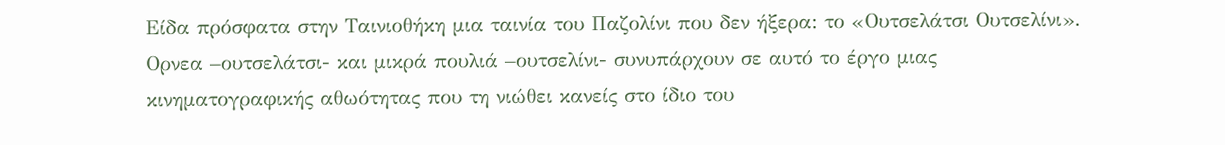Είδα πρόσφατα στην Ταινιοθήκη μια ταινία του Παζολίνι που δεν ήξερα: το «Ουτσελάτσι Ουτσελίνι». Ορνεα –ουτσελάτσι- και μικρά πουλιά –ουτσελίνι- συνυπάρχουν σε αυτό το έργο μιας κινηματογραφικής αθωότητας που τη νιώθει κανείς στο ίδιο του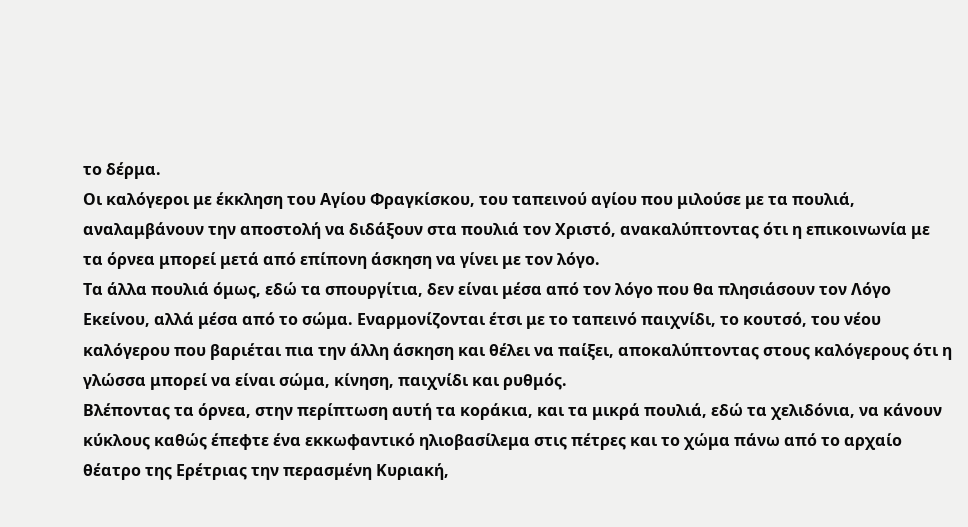το δέρμα.
Οι καλόγεροι με έκκληση του Αγίου Φραγκίσκου, του ταπεινού αγίου που μιλούσε με τα πουλιά, αναλαμβάνουν την αποστολή να διδάξουν στα πουλιά τον Χριστό, ανακαλύπτοντας ότι η επικοινωνία με τα όρνεα μπορεί μετά από επίπονη άσκηση να γίνει με τον λόγο.
Τα άλλα πουλιά όμως, εδώ τα σπουργίτια, δεν είναι μέσα από τον λόγο που θα πλησιάσουν τον Λόγο Εκείνου, αλλά μέσα από το σώμα. Εναρμονίζονται έτσι με το ταπεινό παιχνίδι, το κουτσό, του νέου καλόγερου που βαριέται πια την άλλη άσκηση και θέλει να παίξει, αποκαλύπτοντας στους καλόγερους ότι η γλώσσα μπορεί να είναι σώμα, κίνηση, παιχνίδι και ρυθμός.
Βλέποντας τα όρνεα, στην περίπτωση αυτή τα κοράκια, και τα μικρά πουλιά, εδώ τα χελιδόνια, να κάνουν κύκλους καθώς έπεφτε ένα εκκωφαντικό ηλιοβασίλεμα στις πέτρες και το χώμα πάνω από το αρχαίο θέατρο της Ερέτριας την περασμένη Κυριακή,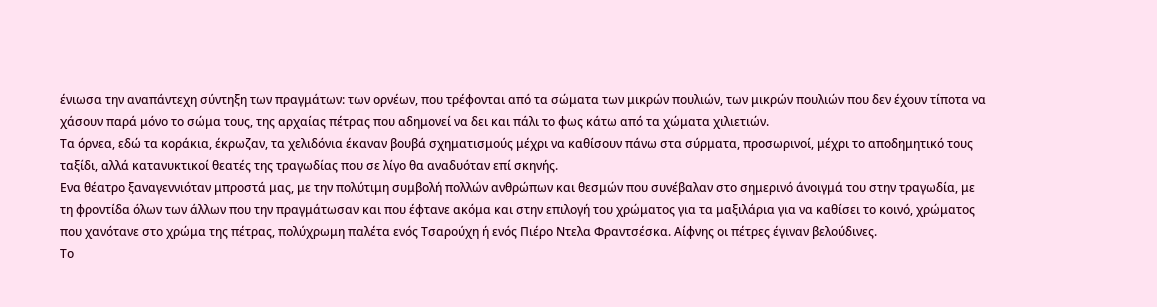ένιωσα την αναπάντεχη σύντηξη των πραγμάτων: των ορνέων, που τρέφονται από τα σώματα των μικρών πουλιών, των μικρών πουλιών που δεν έχουν τίποτα να χάσουν παρά μόνο το σώμα τους, της αρχαίας πέτρας που αδημονεί να δει και πάλι το φως κάτω από τα χώματα χιλιετιών.
Τα όρνεα, εδώ τα κοράκια, έκρωζαν, τα χελιδόνια έκαναν βουβά σχηματισμούς μέχρι να καθίσουν πάνω στα σύρματα, προσωρινοί, μέχρι το αποδημητικό τους ταξίδι, αλλά κατανυκτικοί θεατές της τραγωδίας που σε λίγο θα αναδυόταν επί σκηνής.
Ενα θέατρο ξαναγεννιόταν μπροστά μας, με την πολύτιμη συμβολή πολλών ανθρώπων και θεσμών που συνέβαλαν στο σημερινό άνοιγμά του στην τραγωδία, με τη φροντίδα όλων των άλλων που την πραγμάτωσαν και που έφτανε ακόμα και στην επιλογή του χρώματος για τα μαξιλάρια για να καθίσει το κοινό, χρώματος που χανότανε στο χρώμα της πέτρας, πολύχρωμη παλέτα ενός Τσαρούχη ή ενός Πιέρο Ντελα Φραντσέσκα. Αίφνης οι πέτρες έγιναν βελούδινες.
Το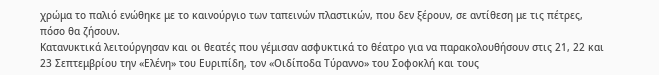χρώμα το παλιό ενώθηκε με το καινούργιο των ταπεινών πλαστικών, που δεν ξέρουν, σε αντίθεση με τις πέτρες, πόσο θα ζήσουν.
Κατανυκτικά λειτούργησαν και οι θεατές που γέμισαν ασφυκτικά το θέατρο για να παρακολουθήσουν στις 21, 22 και 23 Σεπτεμβρίου την «Ελένη» του Ευριπίδη, τον «Οιδίποδα Τύραννο» του Σοφοκλή και τους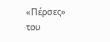«Πέρσες» του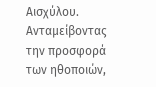Αισχύλου. Ανταμείβοντας την προσφορά των ηθοποιών,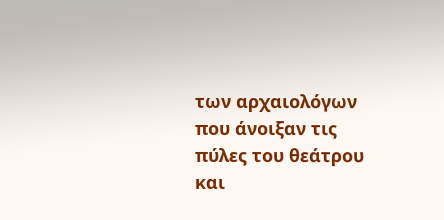των αρχαιολόγων που άνοιξαν τις πύλες του θεάτρου και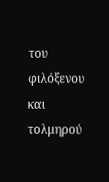του φιλόξενου και τολμηρού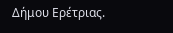Δήμου Ερέτριας.